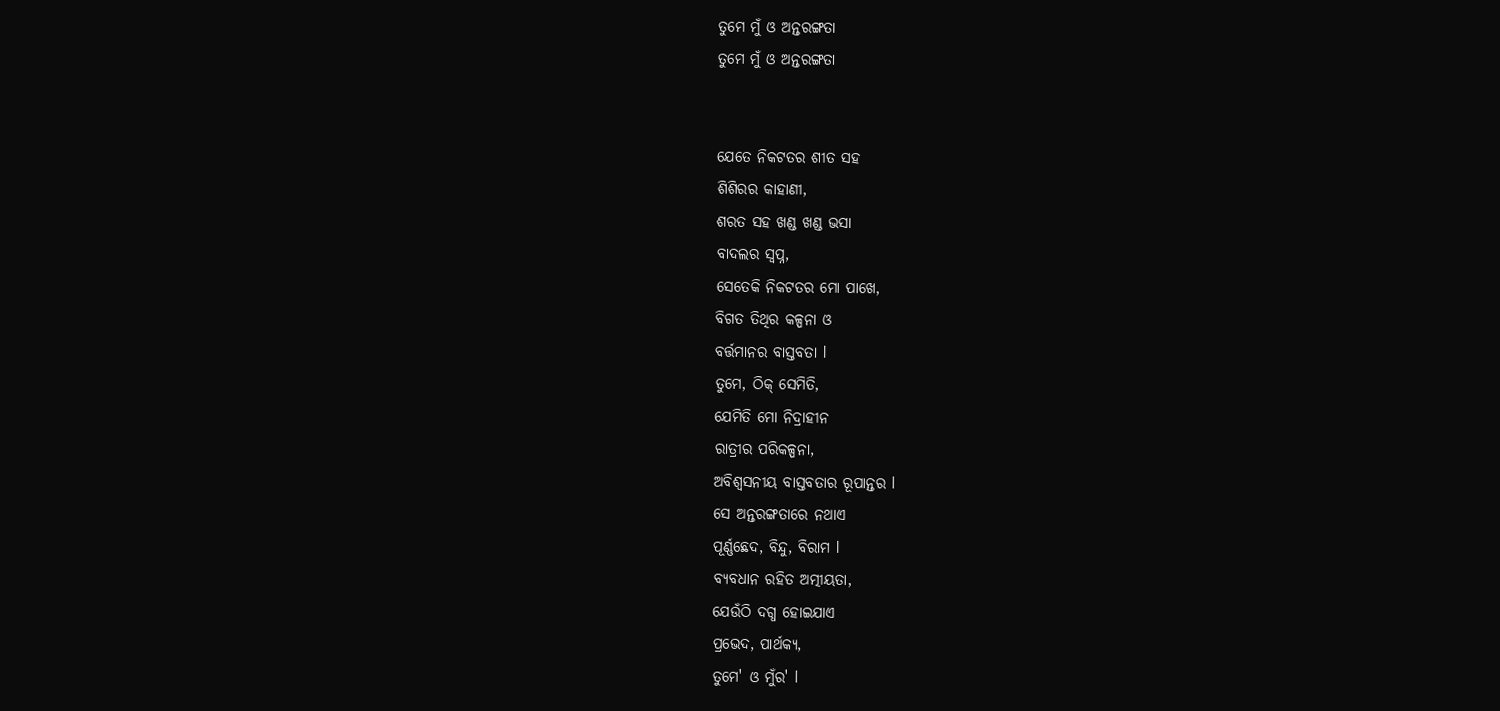ତୁମେ ମୁଁ ଓ ଅନ୍ତରଙ୍ଗତା
ତୁମେ ମୁଁ ଓ ଅନ୍ତରଙ୍ଗତା


ଯେତେ ନିକଟତର ଶୀତ ସହ
ଶିଶିରର କାହାଣୀ,
ଶରତ ସହ ଖଣ୍ଡ ଖଣ୍ଡ ଭସା
ବାଦଲର ସ୍ୱପ୍ନ,
ସେତେକି ନିକଟତର ମୋ ପାଖେ,
ବିଗତ ତିଥିର କଳ୍ପନା ଓ
ବର୍ତ୍ତମାନର ବାସ୍ତବତା l
ତୁମେ, ଠିକ୍ ସେମିତି,
ଯେମିତି ମୋ ନିଦ୍ରାହୀନ
ରାତ୍ରୀର ପରିକଳ୍ପନା,
ଅବିଶ୍ୱସନୀୟ ବାସ୍ତବତାର ରୂପାନ୍ତର l
ସେ ଅନ୍ତରଙ୍ଗତାରେ ନଥାଏ
ପୂର୍ଣ୍ଣଛେଦ, ବିନ୍ଦୁ, ବିରାମ l
ବ୍ୟବଧାନ ରହିତ ଅତ୍ମୀୟତା,
ଯେଉଁଠି ଦଗ୍ଧ ହୋଇଯାଏ
ପ୍ରଭେଦ, ପାର୍ଥକ୍ୟ,
ତୁମେ' ଓ ମୁଁର' l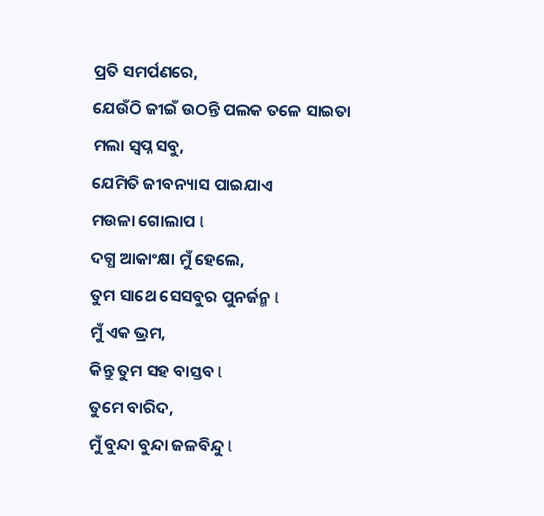ପ୍ରତି ସମର୍ପଣରେ,
ଯେଉଁଠି ଜୀଇଁ ଉଠନ୍ତି ପଲକ ତଳେ ସାଇତା
ମଲା ସ୍ୱପ୍ନ ସବୁ,
ଯେମିତି ଜୀବନ୍ୟାସ ପାଇଯାଏ
ମଉଳା ଗୋଲାପ l
ଦଗ୍ଧ ଆକାଂକ୍ଷା ମୁଁ ହେଲେ,
ତୁମ ସାଥେ ସେସବୁର ପୁନର୍ଜନ୍ମ l
ମୁଁ ଏକ ଭ୍ରମ,
କିନ୍ତୁ ତୁମ ସହ ବାସ୍ତବ l
ତୁମେ ବାରିଦ,
ମୁଁ ବୁନ୍ଦା ବୁନ୍ଦା ଜଳବିନ୍ଦୁ l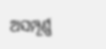ଅସମ୍ପୂର୍ଣ୍ଣ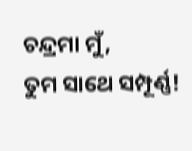ଚନ୍ଦ୍ରମା ମୁଁ,
ତୁମ ସାଥେ ସମ୍ପୂର୍ଣ୍ଣ!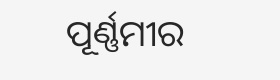ପୂର୍ଣ୍ଣମୀର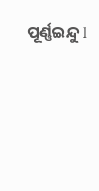ପୂର୍ଣ୍ଣଇନ୍ଦୁ l